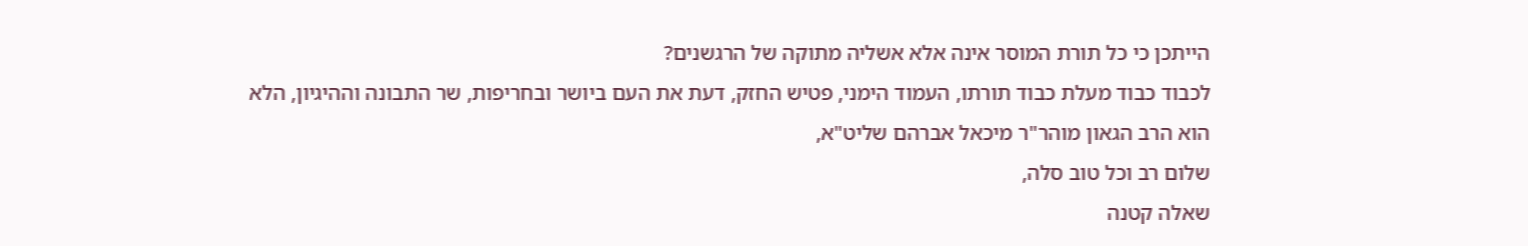הייתכן כי כל תורת המוסר אינה אלא אשליה מתוקה של הרגשנים?
לכבוד כבוד מעלת כבוד תורתו, העמוד הימני, פטיש החזק, דעת את העם ביושר ובחריפות, שר התבונה וההיגיון, הלא הוא הרב הגאון מוהר"ר מיכאל אברהם שליט"א,
שלום רב וכל טוב סלה,
שאלה קטנה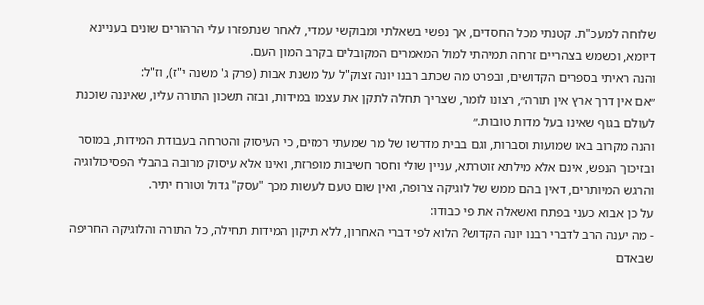שלוחה למעכ"ת. קטנתי מכל החסדים, אך נפשי בשאלתי ומבוקשי עמדי, לאחר שנתפזרו עלי הרהורים שונים בעניינא דיומא, וכשמש בצהריים זרחה תמיהתי למול המאמרים המקובלים בקרב המון העם.
והנה ראיתי בספרים הקדושים, ובפרט מה שכתב רבנו יונה זצוק"ל על משנת אבות (פרק ג' משנה י"ז), וז"ל:
״אם אין דרך ארץ אין תורה״, רצונו לומר, שצריך תחלה לתקן את עצמו במידות, ובזה תשכון התורה עליו, שאיננה שוכנת לעולם בגוף שאינו בעל מדות טובות.״
והנה מקרוב באו שמועות וסברות, וגם בבית מדרשו של מר שמעתי רמזים, כי העיסוק והטרחה בעבודת המידות, במוסר ובזיכוך הנפש, אינם אלא מילתא זוטרתא, עניין שולי וחסר חשיבות מופרזת, ואינו אלא עיסוק מרובה בהבלי הפסיכולוגיה והרגש המיותרים, דאין בהם ממש של לוגיקה צרופה, ואין שום טעם לעשות מכך "עסק" גדול וטורח יתיר.
על כן אבוא כעני בפתח ואשאלה את פי כבודו:
- מה יענה הרב לדברי רבנו יונה הקדוש? הלוא לפי דברי האחרון, ללא תיקון המידות תחילה, כל התורה והלוגיקה החריפה שבאדם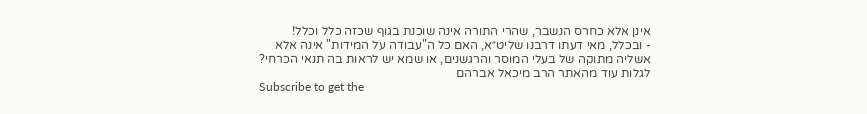אינן אלא כחרס הנשבר, שהרי התורה אינה שוכנת בגוף שכזה כלל וכלל!
- ובכלל, מאי דעתו דרבנו שליט״א, האם כל ה"עבודה על המידות" אינה אלא אשליה מתוקה של בעלי המוסר והרגשנים, או שמא יש לראות בה תנאי הכרחי?
לגלות עוד מהאתר הרב מיכאל אברהם
Subscribe to get the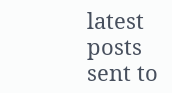latest posts sent to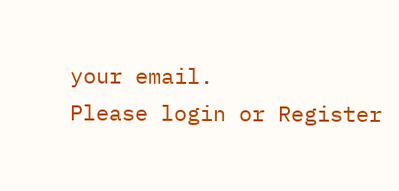your email.
Please login or Register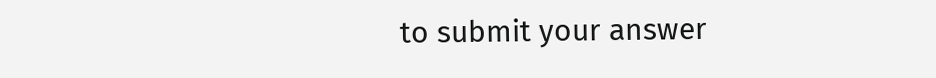to submit your answer